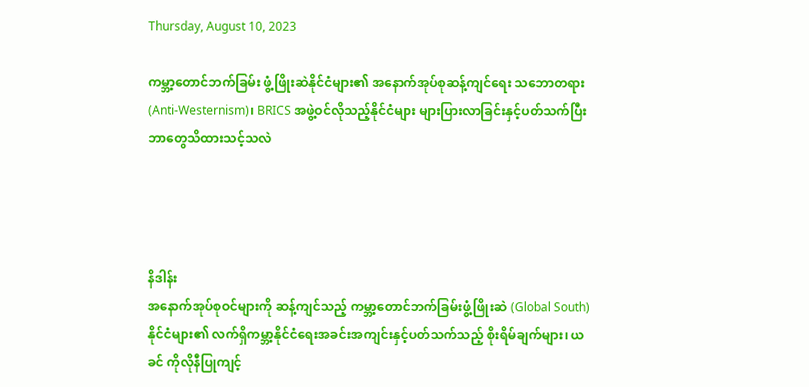Thursday, August 10, 2023

ကမ္ဘာ့တောင်ဘက်ခြမ်း ဖွံ့ဖြိုးဆဲနိုင်ငံများ၏ အနောက်အုပ်စုဆန့်ကျင်ရေး သဘောတရား(Anti-Westernism)၊ BRICS အဖွဲ့ဝင်လိုသည့်နိုင်ငံများ များပြားလာခြင်းနှင့်ပတ်သက်ပြီးဘာတွေသိထားသင့်သလဲ




နိဒါန်း
အနောက်အုပ်စုဝင်များကို ဆန့်ကျင်သည့် ကမ္ဘာ့တောင်ဘက်ခြမ်းဖွံ့ဖြိုးဆဲ (Global South)နိုင်ငံများ၏ လက်ရှိကမ္ဘာ့နိုင်ငံရေးအခင်းအကျင်းနှင့်ပတ်သက်သည့် စိုးရိမ်ချက်များ၊ ယခင် ကိုလိုနီပြုကျင့်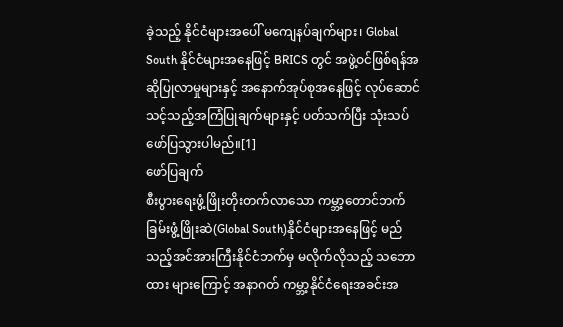ခဲ့သည့် နိုင်ငံများအပေါ် မကျေနပ်ချက်များ၊ Global South နိုင်ငံများအနေဖြင့် BRICS တွင် အဖွဲ့ဝင်ဖြစ်ရန်အဆိုပြုလာမှုများနှင့် အနောက်အုပ်စုအနေဖြင့် လုပ်ဆောင်သင့်သည့်အကြံပြုချက်များနှင့် ပတ်သက်ပြီး သုံးသပ်ဖော်ပြသွားပါမည်။[1]
ဖော်ပြချက်
စီးပွားရေးဖွံ့ဖြိုးတိုးတက်လာသော ကမ္ဘာ့တောင်ဘက်ခြမ်းဖွံ့ဖြိုးဆဲ(Global South)နိုင်ငံများအနေဖြင့် မည်သည့်အင်အားကြီးနိုင်ငံဘက်မှ မလိုက်လိုသည့် သဘောထား များကြောင့် အနာဂတ် ကမ္ဘာ့နိုင်ငံရေးအခင်းအ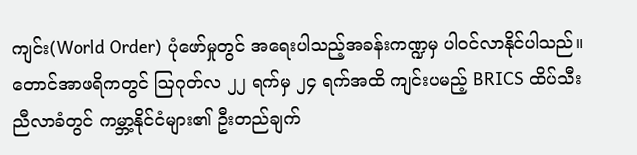ကျင်း(World Order) ပုံဖော်မှုတွင် အရေးပါသည့်အခန်းကဏ္ဍမှ ပါဝင်လာနိုင်ပါသည်။ တောင်အာဖရိကတွင် ဩဂုတ်လ ၂၂ ရက်မှ ၂၄ ရက်အထိ ကျင်းပမည့် BRICS ထိပ်သီးညီလာခံတွင် ကမ္ဘာ့နိုင်ငံများ၏ ဦးတည်ချက်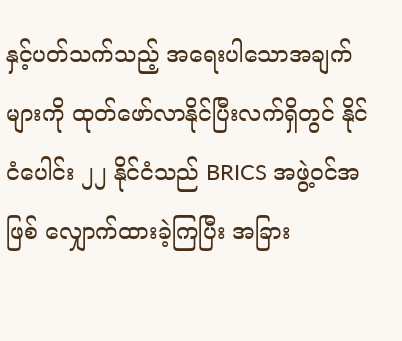နှင့်ပတ်သက်သည့် အရေးပါသောအချက်များကို ထုတ်ဖော်လာနိုင်ပြီးလက်ရှိတွင် နိုင်ငံပေါင်း ၂၂ နိုင်ငံသည် BRICS အဖွဲ့ဝင်အဖြစ် လျှောက်ထားခဲ့ကြပြီး အခြား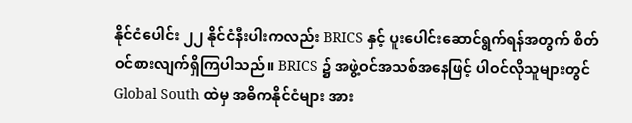နိုင်ငံပေါင်း ၂၂ နိုင်ငံနီးပါးကလည်း BRICS နှင့် ပူးပေါင်းဆောင်ရွက်ရန်အတွက် စိတ်ဝင်စားလျက်ရှိကြပါသည်။ BRICS ၌ အဖွဲ့ဝင်အသစ်အနေဖြင့် ပါဝင်လိုသူများတွင် Global South ထဲမှ အဓိကနိုင်ငံများ အား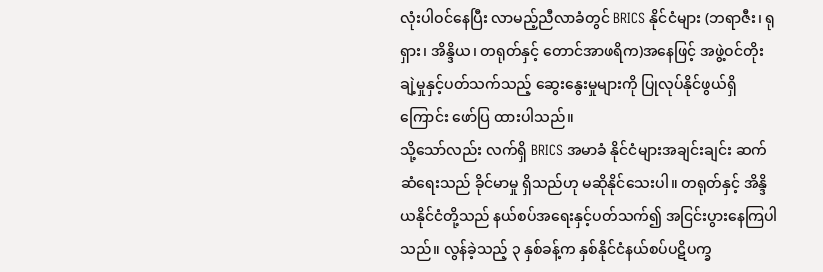လုံးပါဝင်နေပြီး လာမည့်ညီလာခံတွင် BRICS နိုင်ငံများ (ဘရာဇီး၊ ရုရှား၊ အိန္ဒိယ၊ တရုတ်နှင့် တောင်အာဖရိက)အနေဖြင့် အဖွဲ့ဝင်တိုးချဲ့မှုနှင့်ပတ်သက်သည့် ဆွေးနွေးမှုများကို ပြုလုပ်နိုင်ဖွယ်ရှိကြောင်း ဖော်ပြ ထားပါသည်။
သို့သော်လည်း လက်ရှိ BRICS အမာခံ နိုင်ငံများအချင်းချင်း ဆက်ဆံရေးသည် ခိုင်မာမှု ရှိသည်ဟု မဆိုနိုင်သေးပါ။ တရုတ်နှင့် အိန္ဒိယနိုင်ငံတို့သည် နယ်စပ်အရေးနှင့်ပတ်သက်၍ အငြင်းပွားနေကြပါသည်။ လွန်ခဲ့သည့် ၃ နှစ်ခန့်က နှစ်နိုင်ငံနယ်စပ်ပဋိပက္ခ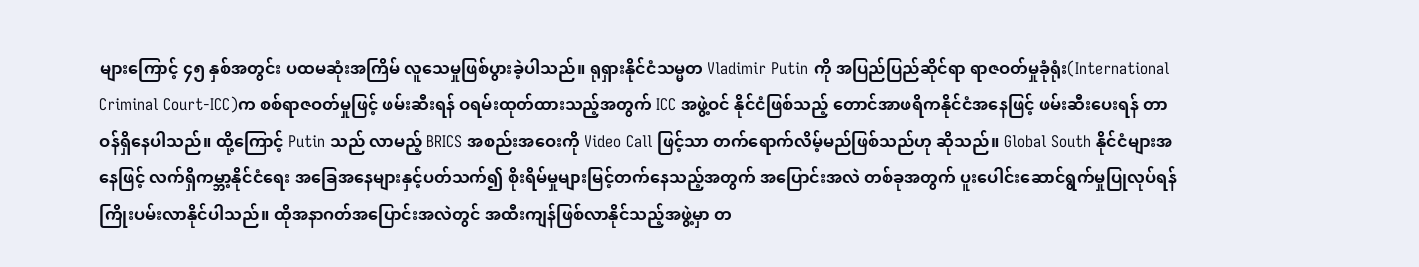များကြောင့် ၄၅ နှစ်အတွင်း ပထမဆုံးအကြိမ် လူသေမှုဖြစ်ပွားခဲ့ပါသည်။ ရုရှားနိုင်ငံသမ္မတ Vladimir Putin ကို အပြည်ပြည်ဆိုင်ရာ ရာဇဝတ်မှုခုံရုံး(International Criminal Court-ICC)က စစ်ရာဇဝတ်မှုဖြင့် ဖမ်းဆီးရန် ဝရမ်းထုတ်ထားသည့်အတွက် ICC အဖွဲ့ဝင် နိုင်ငံဖြစ်သည့် တောင်အာဖရိကနိုင်ငံအနေဖြင့် ဖမ်းဆီးပေးရန် တာဝန်ရှိနေပါသည်။ ထို့ကြောင့် Putin သည် လာမည့် BRICS အစည်းအဝေးကို Video Call ဖြင့်သာ တက်ရောက်လိမ့်မည်ဖြစ်သည်ဟု ဆိုသည်။ Global South နိုင်ငံများအနေဖြင့် လက်ရှိကမ္ဘာ့နိုင်ငံရေး အခြေအနေများနှင့်ပတ်သက်၍ စိုးရိမ်မှုများမြင့်တက်နေသည့်အတွက် အပြောင်းအလဲ တစ်ခုအတွက် ပူးပေါင်းဆောင်ရွက်မှုပြုလုပ်ရန် ကြိုးပမ်းလာနိုင်ပါသည်။ ထိုအနာဂတ်အပြောင်းအလဲတွင် အထီးကျန်ဖြစ်လာနိုင်သည့်အဖွဲ့မှာ တ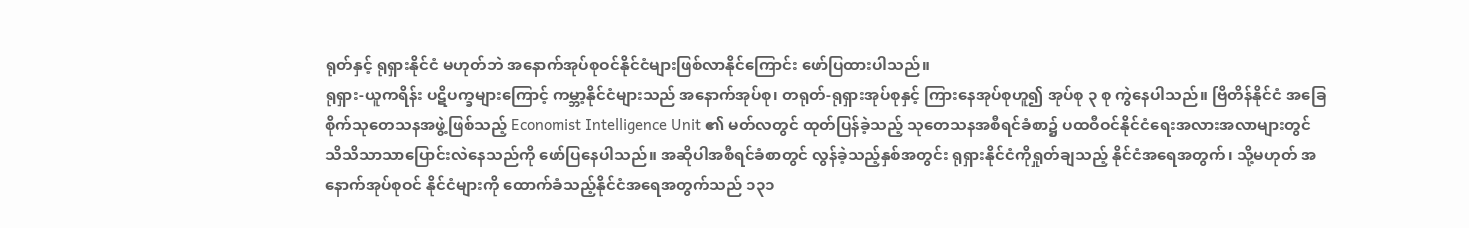ရုတ်နှင့် ရုရှားနိုင်ငံ မဟုတ်ဘဲ အနောက်အုပ်စုဝင်နိုင်ငံများဖြစ်လာနိုင်ကြောင်း ဖော်ပြထားပါသည်။
ရုရှား-ယူကရိန်း ပဋိပက္ခများကြောင့် ကမ္ဘာ့နိုင်ငံများသည် အနောက်အုပ်စု၊ တရုတ်-ရုရှားအုပ်စုနှင့် ကြားနေအုပ်စုဟူ၍ အုပ်စု ၃ စု ကွဲနေပါသည်။ ဗြိတိန်နိုင်ငံ အခြေစိုက်သုတေသနအဖွဲ့ဖြစ်သည့် Economist Intelligence Unit ၏ မတ်လတွင် ထုတ်ပြန်ခဲ့သည့် သုတေသနအစီရင်ခံစာ၌ ပထဝီဝင်နိုင်ငံရေးအလားအလာများတွင် သိသိသာသာပြောင်းလဲနေသည်ကို ဖော်ပြနေပါသည်။ အဆိုပါအစီရင်ခံစာတွင် လွန်ခဲ့သည့်နှစ်အတွင်း ရုရှားနိုင်ငံကိုရှုတ်ချသည့် နိုင်ငံအရေအတွက်၊ သို့မဟုတ် အနောက်အုပ်စုဝင် နိုင်ငံများကို ထောက်ခံသည့်နိုင်ငံအရေအတွက်သည် ၁၃၁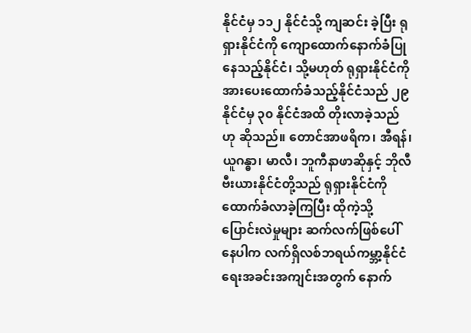နိုင်ငံမှ ၁၁၂ နိုင်ငံသို့ ကျဆင်း ခဲ့ပြီး ရုရှားနိုင်ငံကို ကျောထောက်နောက်ခံပြုနေသည့်နိုင်ငံ၊ သို့မဟုတ် ရုရှားနိုင်ငံကို အားပေးထောက်ခံသည့်နိုင်ငံသည် ၂၉ နိုင်ငံမှ ၃၀ နိုင်ငံအထိ တိုးလာခဲ့သည်ဟု ဆိုသည်။ တောင်အာဖရိက၊ အီရန်၊ ယူဂန္ဓာ၊ မာလီ၊ ဘူကီနာဖာဆိုနှင့် ဘိုလီဗီးယားနိုင်ငံတို့သည် ရုရှားနိုင်ငံကို ထောက်ခံလာခဲ့ကြပြီး ထိုကဲ့သို့ ပြောင်းလဲမှုများ ဆက်လက်ဖြစ်ပေါ် နေပါက လက်ရှိလစ်ဘရယ်ကမ္ဘာ့နိုင်ငံရေးအခင်းအကျင်းအတွက် နောက်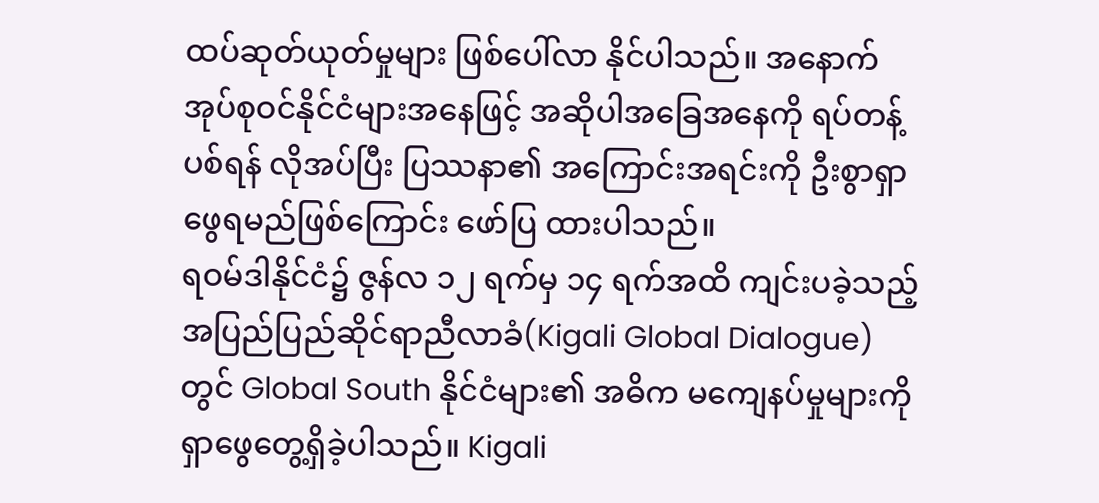ထပ်ဆုတ်ယုတ်မှုများ ဖြစ်ပေါ်လာ နိုင်ပါသည်။ အနောက်အုပ်စုဝင်နိုင်ငံများအနေဖြင့် အဆိုပါအခြေအနေကို ရပ်တန့်ပစ်ရန် လိုအပ်ပြီး ပြဿနာ၏ အကြောင်းအရင်းကို ဦးစွာရှာဖွေရမည်ဖြစ်ကြောင်း ဖော်ပြ ထားပါသည်။
ရဝမ်ဒါနိုင်ငံ၌ ဇွန်လ ၁၂ ရက်မှ ၁၄ ရက်အထိ ကျင်းပခဲ့သည့် အပြည်ပြည်ဆိုင်ရာညီလာခံ(Kigali Global Dialogue)တွင် Global South နိုင်ငံများ၏ အဓိက မကျေနပ်မှုများကို ရှာဖွေတွေ့ရှိခဲ့ပါသည်။ Kigali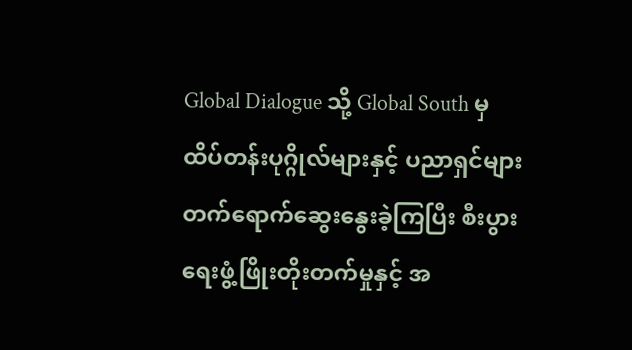Global Dialogue သို့ Global South မှ ထိပ်တန်းပုဂ္ဂိုလ်များနှင့် ပညာရှင်များ တက်ရောက်ဆွေးနွေးခဲ့ကြပြီး စီးပွားရေးဖွံ့ဖြိုးတိုးတက်မှုနှင့် အ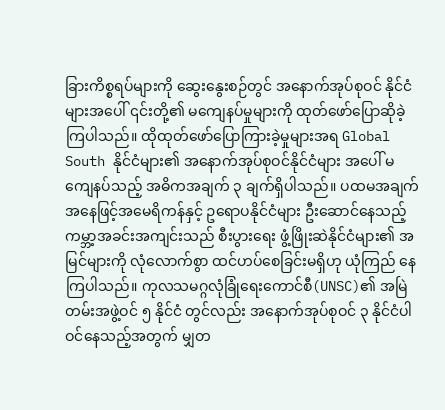ခြားကိစ္စရပ်များကို ဆွေးနွေးစဉ်တွင် အနောက်အုပ်စုဝင် နိုင်ငံများအပေါ် ၎င်းတို့၏ မကျေနပ်မှုများကို ထုတ်ဖော်ပြောဆိုခဲ့ကြပါသည်။ ထိုထုတ်ဖော်ပြောကြားခဲ့မှုများအရ Global South နိုင်ငံများ၏ အနောက်အုပ်စုဝင်နိုင်ငံများ အပေါ် မကျေနပ်သည့် အဓိကအချက် ၃ ချက်ရှိပါသည်။ ပထမအချက်အနေဖြင့်အမေရိကန်နှင့် ဥရောပနိုင်ငံများ ဦးဆောင်နေသည့် ကမ္ဘာ့အခင်းအကျင်းသည် စီးပွားရေး ဖွံ့ဖြိုးဆဲနိုင်ငံများ၏ အမြင်များကို လုံလောက်စွာ ထင်ဟပ်စေခြင်းမရှိဟု ယုံကြည် နေကြပါသည်။ ကုလသမဂ္ဂလုံခြုံရေးကောင်စီ(UNSC)၏ အမြဲတမ်းအဖွဲ့ဝင် ၅ နိုင်ငံ တွင်လည်း အနောက်အုပ်စုဝင် ၃ နိုင်ငံပါဝင်နေသည့်အတွက် မျှတ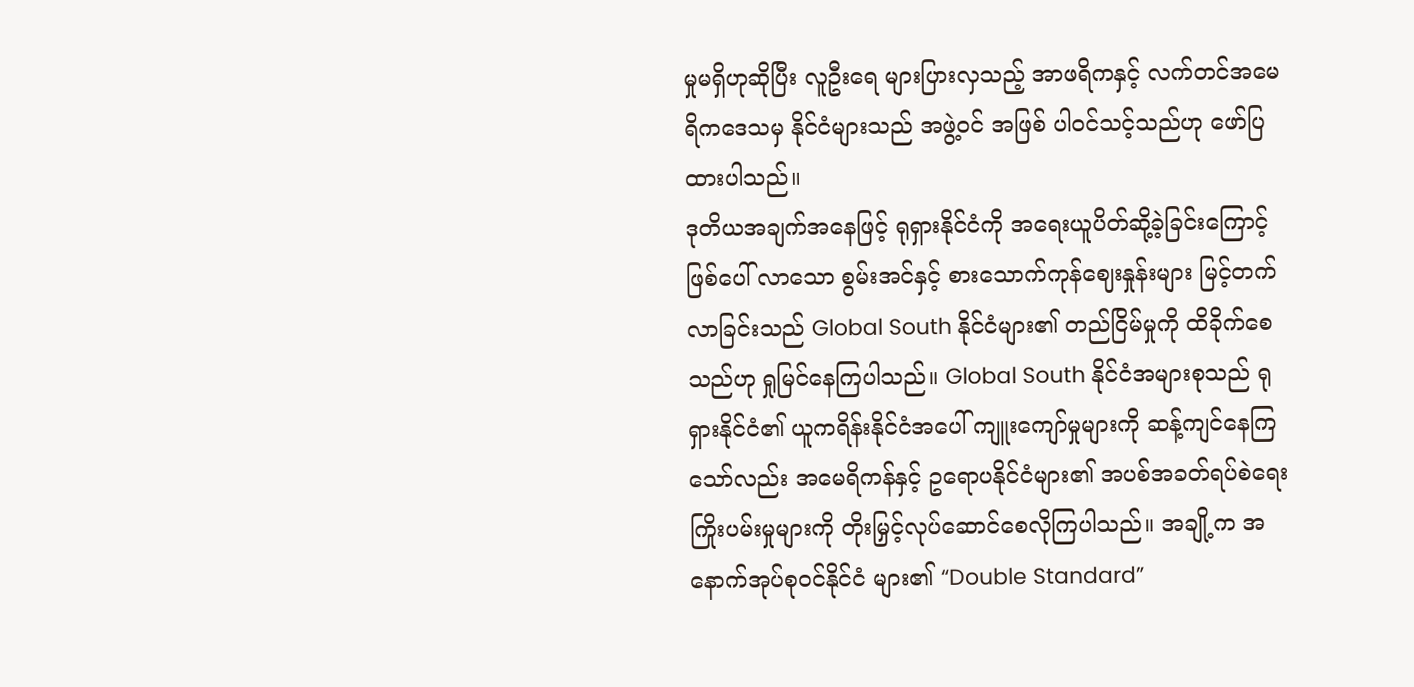မှုမရှိဟုဆိုပြီး လူဦးရေ များပြားလှသည့် အာဖရိကနှင့် လက်တင်အမေရိကဒေသမှ နိုင်ငံများသည် အဖွဲ့ဝင် အဖြစ် ပါဝင်သင့်သည်ဟု ဖော်ပြထားပါသည်။
ဒုတိယအချက်အနေဖြင့် ရုရှားနိုင်ငံကို အရေးယူပိတ်ဆို့ခဲ့ခြင်းကြောင့် ဖြစ်ပေါ် လာသော စွမ်းအင်နှင့် စားသောက်ကုန်ဈေးနှုန်းများ မြင့်တက်လာခြင်းသည် Global South နိုင်ငံများ၏ တည်ငြိမ်မှုကို ထိခိုက်စေသည်ဟု ရှုမြင်နေကြပါသည်။ Global South နိုင်ငံအများစုသည် ရုရှားနိုင်ငံ၏ ယူကရိန်းနိုင်ငံအပေါ် ကျူးကျော်မှုများကို ဆန့်ကျင်နေကြသော်လည်း အမေရိကန်နှင့် ဥရောပနိုင်ငံများ၏ အပစ်အခတ်ရပ်စဲရေး ကြိုးပမ်းမှုများကို တိုးမြှင့်လုပ်ဆောင်စေလိုကြပါသည်။ အချို့က အနောက်အုပ်စုဝင်နိုင်ငံ များ၏ “Double Standard”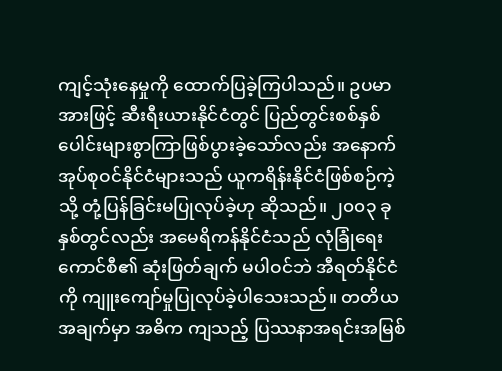ကျင့်သုံးနေမှုကို ထောက်ပြခဲ့ကြပါသည်။ ဥပမာအားဖြင့် ဆီးရီးယားနိုင်ငံတွင် ပြည်တွင်းစစ်နှစ်ပေါင်းများစွာကြာဖြစ်ပွားခဲ့သော်လည်း အနောက် အုပ်စုဝင်နိုင်ငံများသည် ယူကရိန်းနိုင်ငံဖြစ်စဉ်ကဲ့သို့ တုံ့ပြန်ခြင်းမပြုလုပ်ခဲ့ဟု ဆိုသည်။ ၂၀၀၃ ခုနှစ်တွင်လည်း အမေရိကန်နိုင်ငံသည် လုံခြုံရေးကောင်စီ၏ ဆုံးဖြတ်ချက် မပါဝင်ဘဲ အီရတ်နိုင်ငံကို ကျူးကျော်မှုပြုလုပ်ခဲ့ပါသေးသည်။ တတိယအချက်မှာ အဓိက ကျသည့် ပြဿနာအရင်းအမြစ်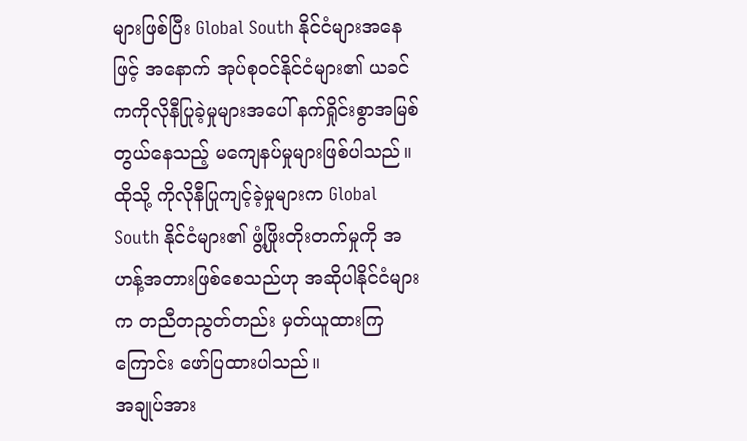များဖြစ်ပြီး Global South နိုင်ငံများအနေဖြင့် အနောက် အုပ်စုဝင်နိုင်ငံများ၏ ယခင်ကကိုလိုနီပြုခဲ့မှုများအပေါ် နက်ရှိုင်းစွာအမြစ်တွယ်နေသည့် မကျေနပ်မှုများဖြစ်ပါသည်။ ထိုသို့ ကိုလိုနီပြုကျင့်ခဲ့မှုများက Global South နိုင်ငံများ၏ ဖွံ့ဖြိုးတိုးတက်မှုကို အဟန့်အတားဖြစ်စေသည်ဟု အဆိုပါနိုင်ငံများက တညီတညွတ်တည်း မှတ်ယူထားကြကြောင်း ဖော်ပြထားပါသည်။
အချုပ်အား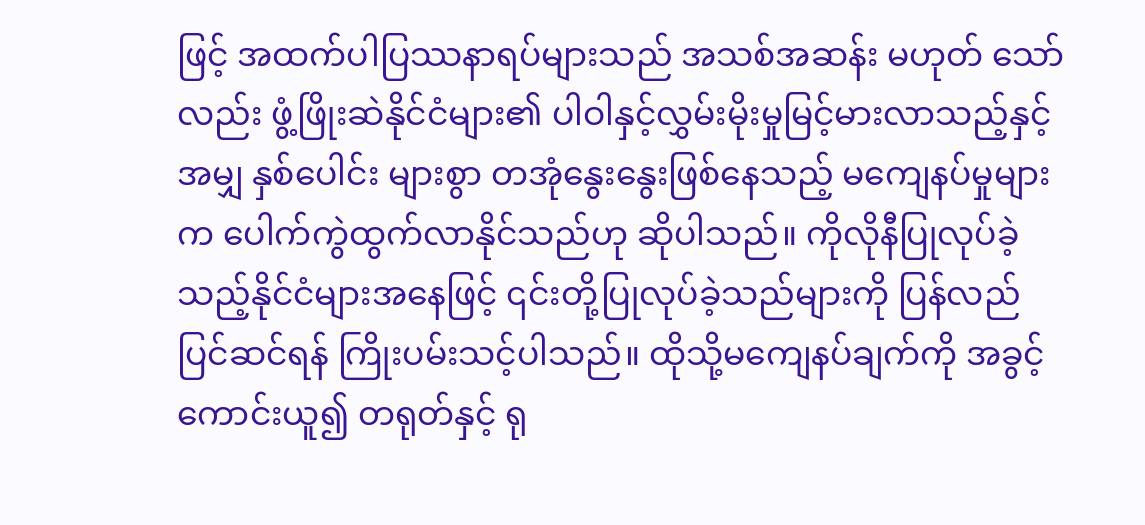ဖြင့် အထက်ပါပြဿနာရပ်များသည် အသစ်အဆန်း မဟုတ် သော်လည်း ဖွံ့ဖြိုးဆဲနိုင်ငံများ၏ ပါဝါနှင့်လွှမ်းမိုးမှုမြင့်မားလာသည့်နှင့်အမျှ နှစ်ပေါင်း များစွာ တအုံနွေးနွေးဖြစ်နေသည့် မကျေနပ်မှုများက ပေါက်ကွဲထွက်လာနိုင်သည်ဟု ဆိုပါသည်။ ကိုလိုနီပြုလုပ်ခဲ့သည့်နိုင်ငံများအနေဖြင့် ၎င်းတို့ပြုလုပ်ခဲ့သည်များကို ပြန်လည်ပြင်ဆင်ရန် ကြိုးပမ်းသင့်ပါသည်။ ထိုသို့မကျေနပ်ချက်ကို အခွင့်ကောင်းယူ၍ တရုတ်နှင့် ရု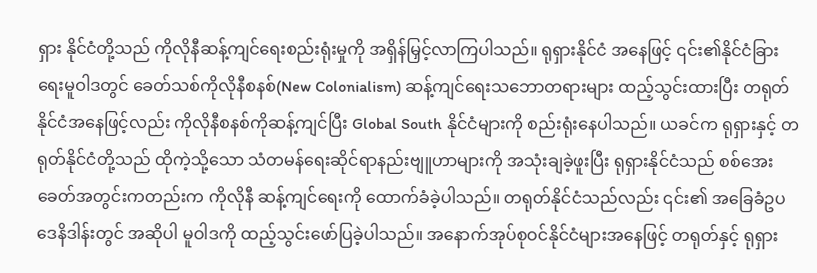ရှား နိုင်ငံတို့သည် ကိုလိုနီဆန့်ကျင်ရေးစည်းရုံးမှုကို အရှိန်မြှင့်လာကြပါသည်။ ရုရှားနိုင်ငံ အနေဖြင့် ၎င်း၏နိုင်ငံခြားရေးမူဝါဒတွင် ခေတ်သစ်ကိုလိုနီစနစ်(New Colonialism) ဆန့်ကျင်ရေးသဘောတရားများ ထည့်သွင်းထားပြီး တရုတ်နိုင်ငံအနေဖြင့်လည်း ကိုလိုနီစနစ်ကိုဆန့်ကျင်ပြီး Global South နိုင်ငံများကို စည်းရုံးနေပါသည်။ ယခင်က ရုရှားနှင့် တရုတ်နိုင်ငံတို့သည် ထိုကဲ့သို့သော သံတမန်ရေးဆိုင်ရာနည်းဗျူဟာများကို အသုံးချခဲ့ဖူးပြီး ရုရှားနိုင်ငံသည် စစ်အေးခေတ်အတွင်းကတည်းက ကိုလိုနီ ဆန့်ကျင်ရေးကို ထောက်ခံခဲ့ပါသည်။ တရုတ်နိုင်ငံသည်လည်း ၎င်း၏ အခြေခံဥပဒေနိဒါန်းတွင် အဆိုပါ မူဝါဒကို ထည့်သွင်းဖော်ပြခဲ့ပါသည်။ အနောက်အုပ်စုဝင်နိုင်ငံများအနေဖြင့် တရုတ်နှင့် ရုရှား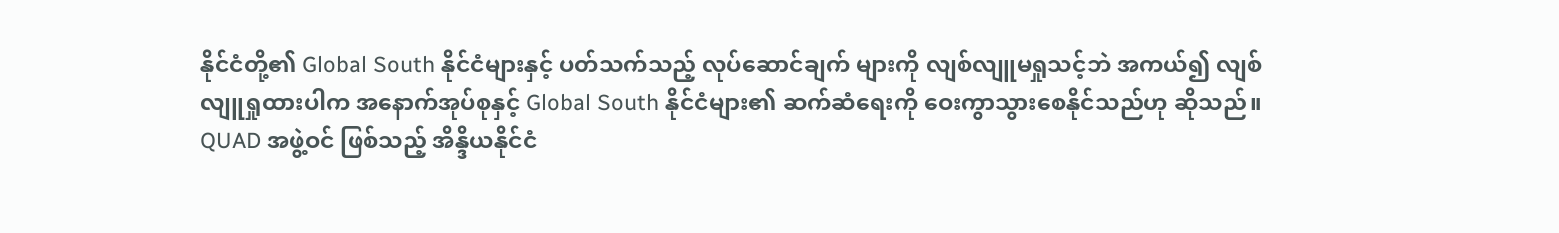နိုင်ငံတို့၏ Global South နိုင်ငံများနှင့် ပတ်သက်သည့် လုပ်ဆောင်ချက် များကို လျစ်လျူမရှုသင့်ဘဲ အကယ်၍ လျစ်လျူရှုထားပါက အနောက်အုပ်စုနှင့် Global South နိုင်ငံများ၏ ဆက်ဆံရေးကို ဝေးကွာသွားစေနိုင်သည်ဟု ဆိုသည်။ QUAD အဖွဲ့ဝင် ဖြစ်သည့် အိန္ဒိယနိုင်ငံ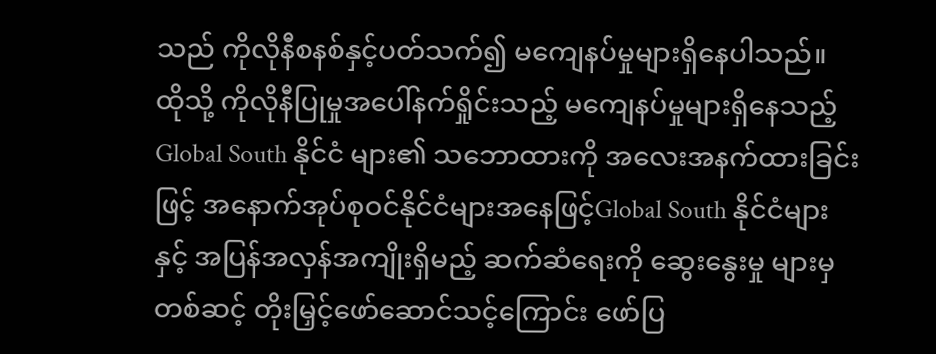သည် ကိုလိုနီစနစ်နှင့်ပတ်သက်၍ မကျေနပ်မှုများရှိနေပါသည်။ ထိုသို့ ကိုလိုနီပြုမှုအပေါ်နက်ရှိုင်းသည့် မကျေနပ်မှုများရှိနေသည့် Global South နိုင်ငံ များ၏ သဘောထားကို အလေးအနက်ထားခြင်းဖြင့် အနောက်အုပ်စုဝင်နိုင်ငံများအနေဖြင့်Global South နိုင်ငံများနှင့် အပြန်အလှန်အကျိုးရှိမည့် ဆက်ဆံရေးကို ဆွေးနွေးမှု များမှတစ်ဆင့် တိုးမြှင့်ဖော်ဆောင်သင့်ကြောင်း ဖော်ပြ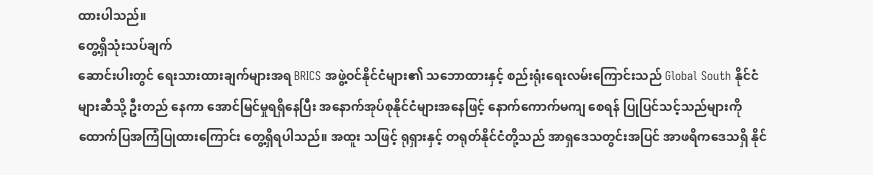ထားပါသည်။
တွေ့ရှိသုံးသပ်ချက်
ဆောင်းပါးတွင် ရေးသားထားချက်များအရ BRICS အဖွဲ့ဝင်နိုင်ငံများ၏ သဘောထားနှင့် စည်းရုံးရေးလမ်းကြောင်းသည် Global South နိုင်ငံများဆီသို့ ဦးတည် နေကာ အောင်မြင်မှုရရှိနေပြီး အနောက်အုပ်စုနိုင်ငံများအနေဖြင့် နောက်ကောက်မကျ စေရန် ပြုပြင်သင့်သည်များကို ထောက်ပြအကြံပြုထားကြောင်း တွေ့ရှိရပါသည်။ အထူး သဖြင့် ရုရှားနှင့် တရုတ်နိုင်ငံတို့သည် အာရှဒေသတွင်းအပြင် အာဖရိကဒေသရှိ နိုင်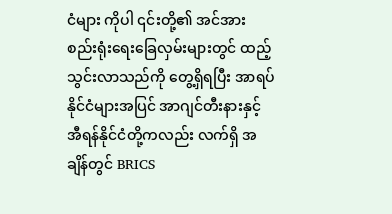ငံများ ကိုပါ ၎င်းတို့၏ အင်အားစည်းရုံးရေးခြေလှမ်းများတွင် ထည့်သွင်းလာသည်ကို တွေ့ရှိရပြီး အာရပ်နိုင်ငံများအပြင် အာဂျင်တီးနားနှင့် အီရန်နိုင်ငံတို့ကလည်း လက်ရှိ အချိန်တွင် BRICS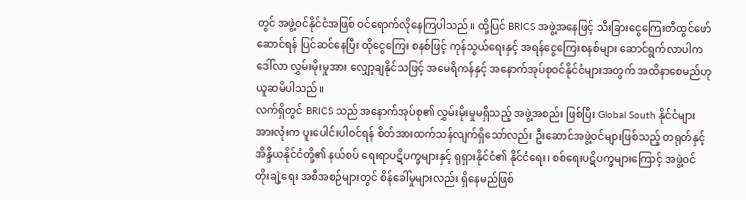တွင် အဖွဲ့ဝင်နိုင်ငံအဖြစ် ဝင်ရောက်လိုနေကြပါသည်။ ထို့ပြင် BRICS အဖွဲ့အနေဖြင့် သီးခြားငွေကြေးတီထွင်ဖော်ဆောင်ရန် ပြင်ဆင်နေပြီး ထိုငွေကြေး စနစ်ဖြင့် ကုန်သွယ်ရေးနှင့် အရန်ငွေကြေးစနစ်များ ဆောင်ရွက်လာပါက ဒေါ်လာ လွှမ်းမိုးမှုအား လျှော့ချနိုင်သဖြင့် အမေရိကန်နှင့် အနောက်အုပ်စုဝင်နိုင်ငံများအတွက် အထိနာစေမည်ဟု ယူဆမိပါသည်။
လက်ရှိတွင် BRICS သည် အနောက်အုပ်စု၏ လွှမ်းမိုးမှုမရှိသည့် အဖွဲ့အစည်း ဖြစ်ပြီး Global South နိုင်ငံများအားလုံးက ပူးပေါင်းပါဝင်ရန် စိတ်အားထက်သန်လျက်ရှိသော်လည်း ဦးဆောင်အဖွဲ့ဝင်များဖြစ်သည့် တရုတ်နှင့် အိန္ဒိယနိုင်ငံတို့၏ နယ်စပ် ရေးရာပဋိပက္ခများနှင့် ရုရှားနိုင်ငံ၏ နိုင်ငံရေး၊ စစ်ရေးပဋိပက္ခများကြောင့် အဖွဲ့ဝင် တိုးချဲ့ရေး အစီအစဉ်များတွင် စိန်ခေါ်မှုများလည်း ရှိနေမည်ဖြစ်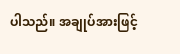ပါသည်။ အချုပ်အားဖြင့်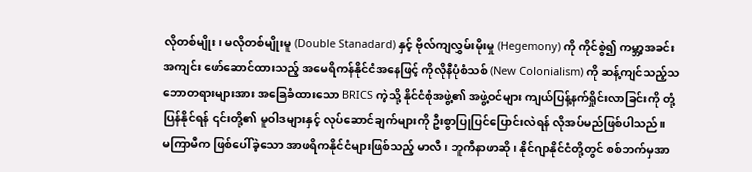လိုတစ်မျိုး၊ မလိုတစ်မျိုးမူ (Double Stanadard) နှင့် ဗိုလ်ကျလွှမ်းမိုးမှု (Hegemony) ကို ကိုင်စွဲ၍ ကမ္ဘာ့အခင်းအကျင်း ဖော်ဆောင်ထားသည့် အမေရိကန်နိုင်ငံအနေဖြင့် ကိုလိုနီပုံစံသစ် (New Colonialism) ကို ဆန့်ကျင်သည့်သဘောတရားများအား အခြေခံထားသော BRICS ကဲ့သို့ နိုင်ငံစုံအဖွဲ့၏ အဖွဲ့ဝင်များ ကျယ်ပြန့်နက်ရှိုင်းလာခြင်းကို တုံ့ပြန်နိုင်ရန် ၎င်းတို့၏ မူဝါဒများနှင့် လုပ်ဆောင်ချက်များကို ဦးစွာပြုပြင်ပြောင်းလဲရန် လိုအပ်မည်ဖြစ်ပါသည်။
မကြာမီက ဖြစ်ပေါ်ခဲ့သော အာဖရိကနိုင်ငံများဖြစ်သည့် မာလီ၊ ဘူကီနာဖာဆို၊ နိုင်ဂျာနိုင်ငံတို့တွင် စစ်ဘက်မှအာ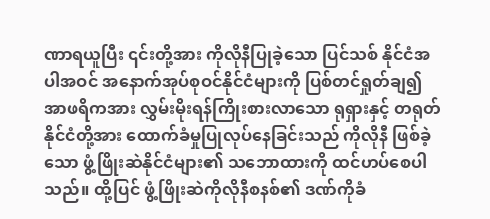ဏာရယူပြီး ၎င်းတို့အား ကိုလိုနီပြုခဲ့သော ပြင်သစ် နိုင်ငံအပါအဝင် အနောက်အုပ်စုဝင်နိုင်ငံများကို ပြစ်တင်ရှုတ်ချ၍ အာဖရိကအား လွှမ်းမိုးရန်ကြိုးစားလာသော ရုရှားနှင့် တရုတ်နိုင်ငံတို့အား ထောက်ခံမှုပြုလုပ်နေခြင်းသည် ကိုလိုနီ ဖြစ်ခဲ့သော ဖွံ့ဖြိုးဆဲနိုင်ငံများ၏ သဘောထားကို ထင်ဟပ်စေပါသည်။ ထို့ပြင် ဖွံ့ဖြိုးဆဲကိုလိုနီစနစ်၏ ဒဏ်ကိုခံ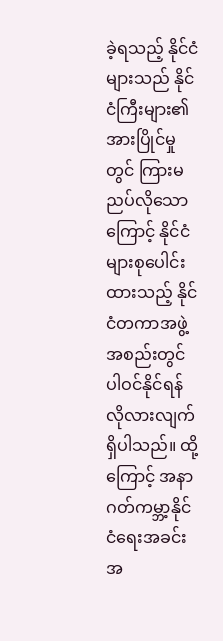ခဲ့ရသည့် နိုင်ငံများသည် နိုင်ငံကြီးများ၏ အားပြိုင်မှုတွင် ကြားမညပ်လိုသောကြောင့် နိုင်ငံများစုပေါင်းထားသည့် နိုင်ငံတကာအဖွဲ့အစည်းတွင် ပါဝင်နိုင်ရန် လိုလားလျက်ရှိပါသည်။ ထို့ကြောင့် အနာဂတ်ကမ္ဘာ့နိုင်ငံရေးအခင်းအ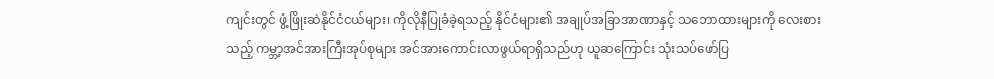ကျင်းတွင် ဖွံ့ဖြိုးဆဲနိုင်ငံငယ်များ၊ ကိုလိုနီပြုခံခဲ့ရသည့် နိုင်ငံများ၏ အချုပ်အခြာအာဏာနှင့် သဘောထားများကို လေးစားသည့် ကမ္ဘာ့အင်အားကြီးအုပ်စုများ အင်အားကောင်းလာဖွယ်ရာရှိသည်ဟု ယူဆကြောင်း သုံးသပ်ဖော်ပြ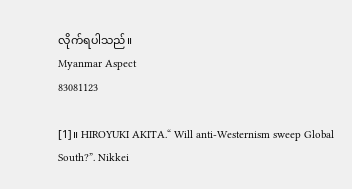လိုက်ရပါသည်။
Myanmar Aspect
83081123

[1]။ HIROYUKI AKITA.“ Will anti-Westernism sweep Global South?”. Nikkei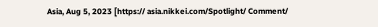Asia, Aug 5, 2023 [https:// asia.nikkei.com/Spotlight/ Comment/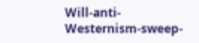Will-anti-Westernism-sweep-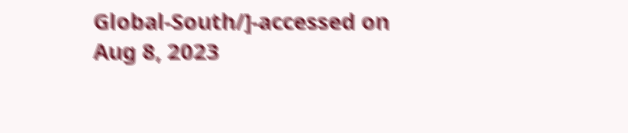Global-South/]-accessed on Aug 8, 2023